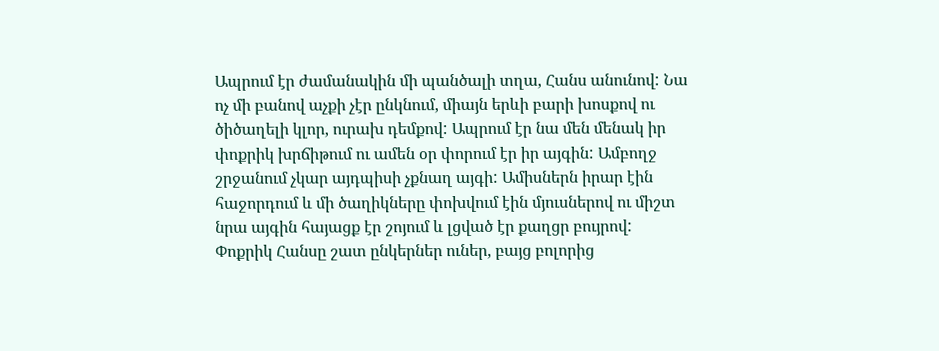Ապրում էր ժամանակին մի պանծալի տղա, Հանս անունով: Նա ոչ մի բանով աչքի չէր ընկնում, միայն երևի բարի խոսքով ու ծիծաղելի կլոր, ուրախ դեմքով: Ապրում էր նա մեն մենակ իր փոքրիկ խրճիթում ու ամեն օր փորում էր իր այգին: Ամբողջ շրջանում չկար այդպիսի չքնաղ այգի: Ամիսներն իրար էին հաջորդում և մի ծաղիկները փոխվում էին մյուսներով ու միշտ նրա այգին հայացք էր շոյում և լցված էր քաղցր բույրով:
Փոքրիկ Հանսը շատ ընկերներ ուներ, բայց բոլորից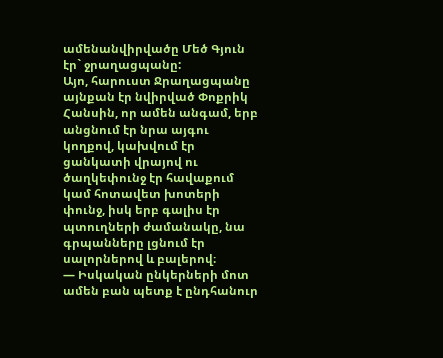ամենանվիրվածը Մեծ Գյուն էր` ջրաղացպանը:
Այո, հարուստ Ջրաղացպանը այնքան էր նվիրված Փոքրիկ Հանսին, որ ամեն անգամ, երբ անցնում էր նրա այգու կողքով, կախվում էր ցանկատի վրայով ու ծաղկեփունջ էր հավաքում կամ հոտավետ խոտերի փունջ, իսկ երբ գալիս էր պտուղների ժամանակը, նա գրպանները լցնում էր սալորներով և բալերով։
— Իսկական ընկերների մոտ ամեն բան պետք է ընդհանուր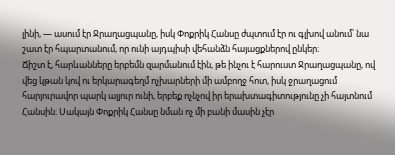լինի, — ասում էր Ջրաղացպանը, իսկ Փոքրիկ Հանսը ժպտում էր ու գլխով անում՝ նա շատ էր հպարտանում, որ ունի այդպիսի վեհանձն հայացքներով ընկեր։
Ճիշտ է, հարևանները երբեմն զարմանում էին, թե ինչու է հարուստ Ջրաղացպանը, ով վեց կթան կով ու երկարագեղմ ոչխարների մի ամբողջ հոտ, իսկ ջրաղացում հարյուրավոր պարկ ալյուր ունի, երբեք ոչնչով իր երախտագիտությունը չի հայտնում Հանսին։ Սակայն Փոքրիկ Հանսը նման ոչ մի բանի մասին չէր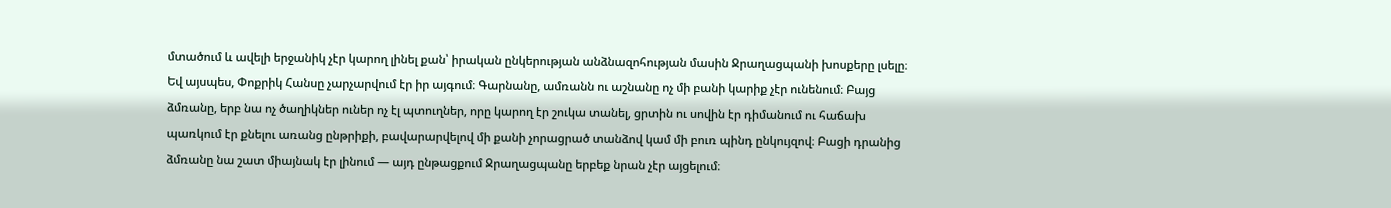մտածում և ավելի երջանիկ չէր կարող լինել քան՝ իրական ընկերության անձնազոհության մասին Ջրաղացպանի խոսքերը լսելը։
Եվ այսպես, Փոքրիկ Հանսը չարչարվում էր իր այգում։ Գարնանը, ամռանն ու աշնանը ոչ մի բանի կարիք չէր ունենում։ Բայց ձմռանը, երբ նա ոչ ծաղիկներ ուներ ոչ էլ պտուղներ, որը կարող էր շուկա տանել, ցրտին ու սովին էր դիմանում ու հաճախ պառկում էր քնելու առանց ընթրիքի, բավարարվելով մի քանի չորացրած տանձով կամ մի բուռ պինդ ընկույզով։ Բացի դրանից ձմռանը նա շատ միայնակ էր լինում — այդ ընթացքում Ջրաղացպանը երբեք նրան չէր այցելում։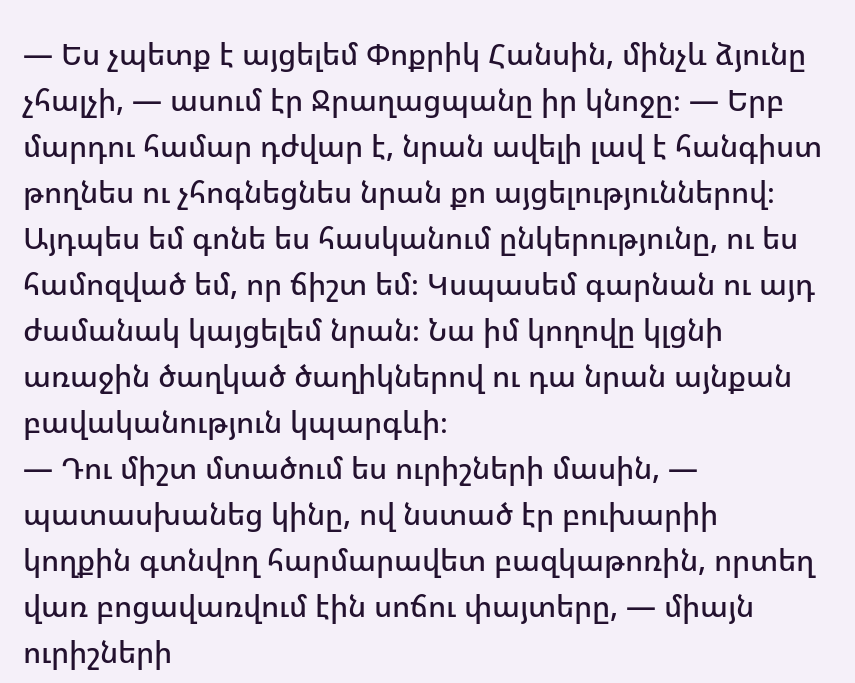— Ես չպետք է այցելեմ Փոքրիկ Հանսին, մինչև ձյունը չհալչի, — ասում էր Ջրաղացպանը իր կնոջը։ — Երբ մարդու համար դժվար է, նրան ավելի լավ է հանգիստ թողնես ու չհոգնեցնես նրան քո այցելություններով։ Այդպես եմ գոնե ես հասկանում ընկերությունը, ու ես համոզված եմ, որ ճիշտ եմ։ Կսպասեմ գարնան ու այդ ժամանակ կայցելեմ նրան։ Նա իմ կողովը կլցնի առաջին ծաղկած ծաղիկներով ու դա նրան այնքան բավականություն կպարգևի։
— Դու միշտ մտածում ես ուրիշների մասին, — պատասխանեց կինը, ով նստած էր բուխարիի կողքին գտնվող հարմարավետ բազկաթոռին, որտեղ վառ բոցավառվում էին սոճու փայտերը, — միայն ուրիշների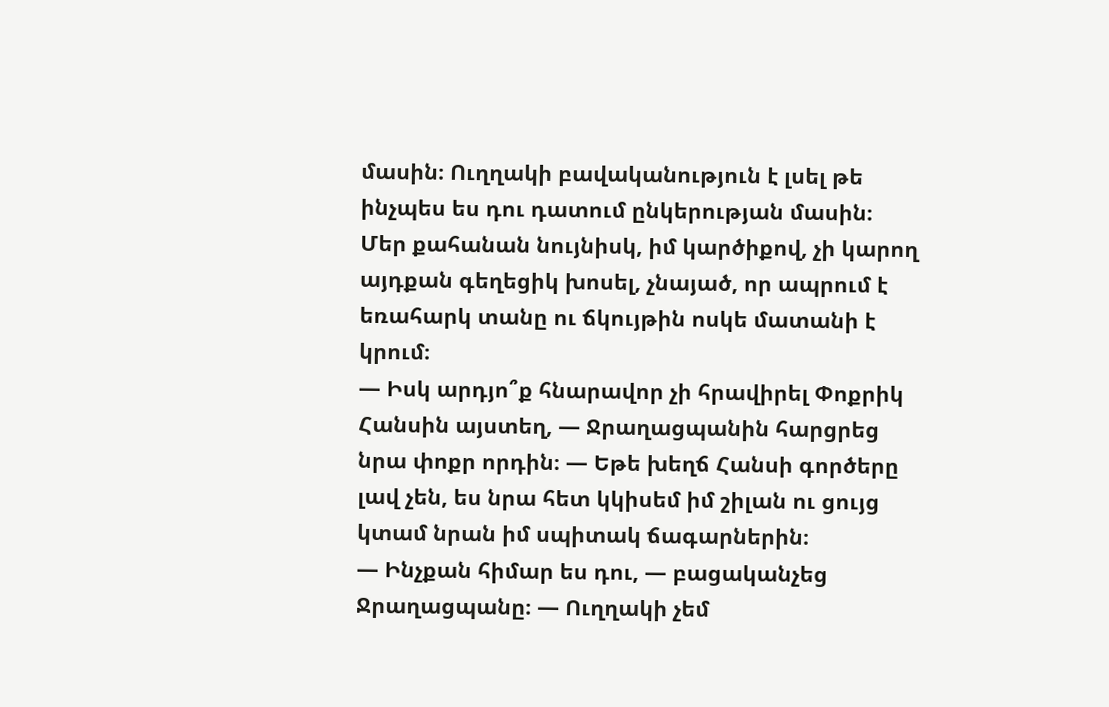մասին։ Ուղղակի բավականություն է լսել թե ինչպես ես դու դատում ընկերության մասին։ Մեր քահանան նույնիսկ, իմ կարծիքով, չի կարող այդքան գեղեցիկ խոսել, չնայած, որ ապրում է եռահարկ տանը ու ճկույթին ոսկե մատանի է կրում։
— Իսկ արդյո՞ք հնարավոր չի հրավիրել Փոքրիկ Հանսին այստեղ, — Ջրաղացպանին հարցրեց նրա փոքր որդին։ — Եթե խեղճ Հանսի գործերը լավ չեն, ես նրա հետ կկիսեմ իմ շիլան ու ցույց կտամ նրան իմ սպիտակ ճագարներին։
— Ինչքան հիմար ես դու, — բացականչեց Ջրաղացպանը։ — Ուղղակի չեմ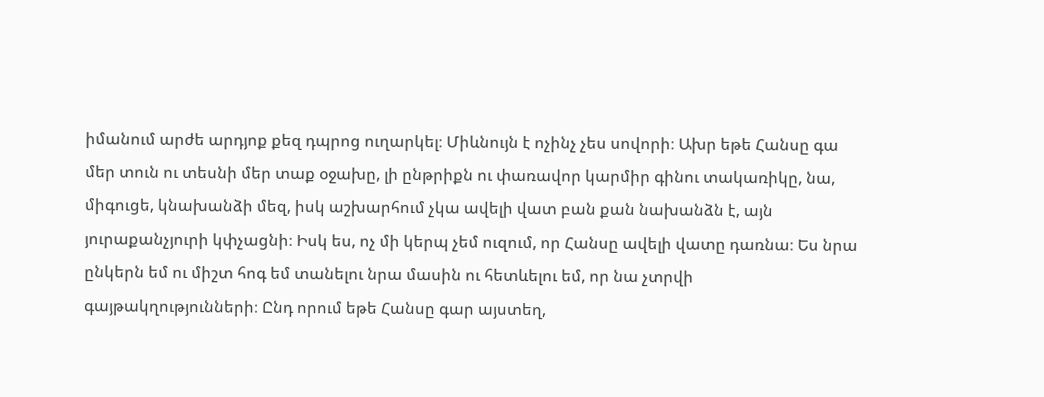իմանում արժե արդյոք քեզ դպրոց ուղարկել։ Միևնույն է ոչինչ չես սովորի։ Ախր եթե Հանսը գա մեր տուն ու տեսնի մեր տաք օջախը, լի ընթրիքն ու փառավոր կարմիր գինու տակառիկը, նա, միգուցե, կնախանձի մեզ, իսկ աշխարհում չկա ավելի վատ բան քան նախանձն է, այն յուրաքանչյուրի կփչացնի։ Իսկ ես, ոչ մի կերպ չեմ ուզում, որ Հանսը ավելի վատը դառնա։ Ես նրա ընկերն եմ ու միշտ հոգ եմ տանելու նրա մասին ու հետևելու եմ, որ նա չտրվի գայթակղությունների։ Ընդ որում եթե Հանսը գար այստեղ,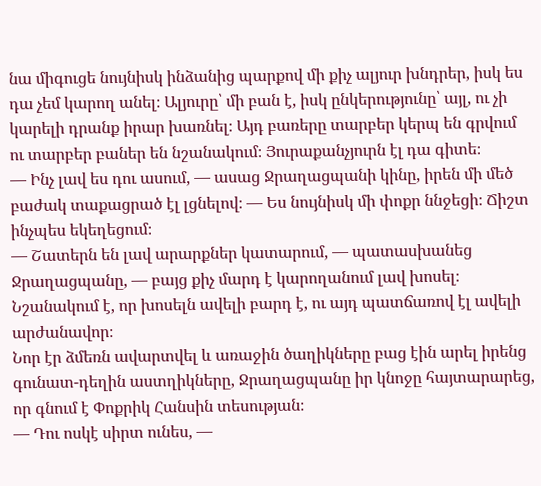նա միգուցե նույնիսկ ինձանից պարքով մի քիչ ալյուր խնդրեր, իսկ ես դա չեմ կարող անել։ Ալյուրը՝ մի բան է, իսկ ընկերությունը՝ այլ, ու չի կարելի դրանք իրար խառնել։ Այդ բառերը տարբեր կերպ են գրվում ու տարբեր բաներ են նշանակում։ Յուրաքանչյուրն էլ դա գիտե։
— Ինչ լավ ես դու ասում, — ասաց Ջրաղացպանի կինը, իրեն մի մեծ բաժակ տաքացրած էլ լցնելով։ — Ես նույնիսկ մի փոքր ննջեցի։ Ճիշտ ինչպես եկեղեցում։
— Շատերն են լավ արարքներ կատարում, — պատասխանեց Ջրաղացպանը, — բայց քիչ մարդ է կարողանում լավ խոսել։ Նշանակում է, որ խոսելն ավելի բարդ է, ու այդ պատճառով էլ ավելի արժանավոր։
Նոր էր ձմեռն ավարտվել և առաջին ծաղիկները բաց էին արել իրենց գունատ-դեղին աստղիկները, Ջրաղացպանը իր կնոջը հայտարարեց, որ գնում է Փոքրիկ Հանսին տեսության։
— Դու ոսկէ սիրտ ունես, —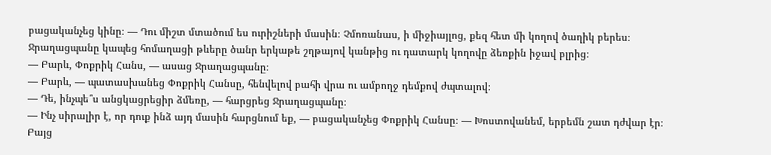բացականչեց կինը։ — Դու միշտ մտածում ես ուրիշների մասին։ Չմոռանաս, ի միջիայլոց, քեզ հետ մի կողով ծաղիկ բերես։
Ջրաղացպանը կապեց հոմաղացի թևերը ծանր երկաթե շղթայով կանթից ու դատարկ կողովը ձեռքին իջավ բլրից։
— Բարև, Փոքրիկ Հանս, — ասաց Ջրաղացպանը։
— Բարև, — պատասխանեց Փոքրիկ Հանսը, հենվելով բահի վրա ու ամբողջ դեմքով ժպտալով։
— Դե, ինչպե՞ս անցկացրեցիր ձմեռը, — հարցրեց Ջրաղացպանը։
— Ինչ սիրալիր է, որ դուք ինձ այդ մասին հարցնում եք, — բացականչեց Փոքրիկ Հանսը։ — Խոստովանեմ, երբեմն շատ դժվար էր։ Բայց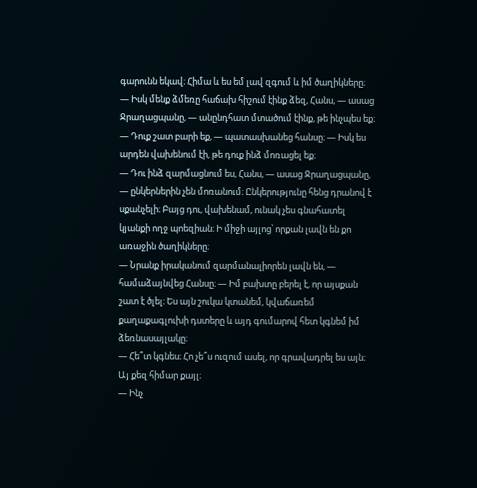գարունն եկավ։ Հիմա և ես եմ լավ զգում և իմ ծաղիկները։
— Իսկ մենք ձմեռը հաճախ հիշում էինք ձեզ, Հանս, — ասաց Ջրաղացպանը, — անընդհատ մտածում էինք, թե ինչպես եք։
— Դուք շատ բարի եք, — պատասխանեց հանսը։ — Իսկ ես արդեն վախենում էի, թե դուք ինձ մոռացել եք։
— Դու ինձ զարմացնում ես, Հանս, — ասաց Ջրաղացպանը, — ընկերներին չեն մոռանում։ Ընկերությունը հենց դրանով է սքանչելի։ Բայց դու, վախենամ, ունակ չես գնահատել կյանքի ողջ պոեզիան։ Ի միջի այլոց՝ որքան լավն են քո առաջին ծաղիկները։
— Նրանք իրականում զարմանալիորեն լավն են, — համաձայնվեց Հանսը։ — Իմ բախտը բերել է, որ այսքան շատ է ծլել։ Ես այն շուկա կտանեմ, կվաճառեմ քաղաքագլուխի դստերը և այդ գումարով հետ կգնեմ իմ ձեռնասայլակը։
— Հե՞տ կգնես։ Հո չե՞ս ուզում ասել, որ գրավադրել ես այն։ Այ քեզ հիմար քայլ։
— Ինչ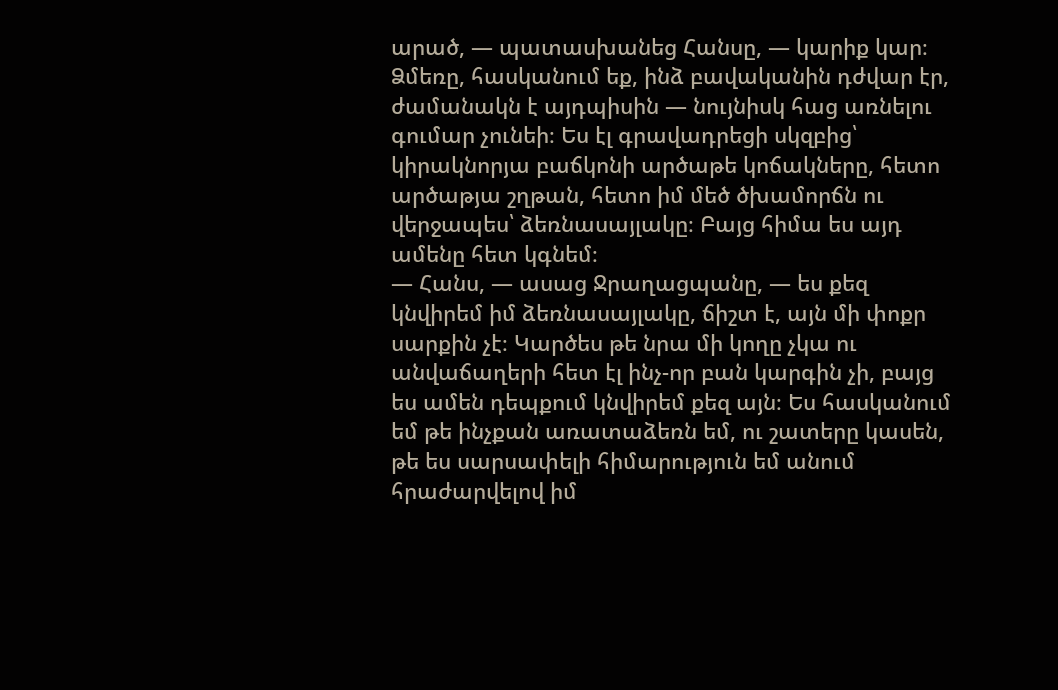արած, — պատասխանեց Հանսը, — կարիք կար։ Ձմեռը, հասկանում եք, ինձ բավականին դժվար էր, ժամանակն է այդպիսին — նույնիսկ հաց առնելու գումար չունեի։ Ես էլ գրավադրեցի սկզբից՝ կիրակնորյա բաճկոնի արծաթե կոճակները, հետո արծաթյա շղթան, հետո իմ մեծ ծխամորճն ու վերջապես՝ ձեռնասայլակը։ Բայց հիմա ես այդ ամենը հետ կգնեմ։
— Հանս, — ասաց Ջրաղացպանը, — ես քեզ կնվիրեմ իմ ձեռնասայլակը, ճիշտ է, այն մի փոքր սարքին չէ։ Կարծես թե նրա մի կողը չկա ու անվաճաղերի հետ էլ ինչ-որ բան կարգին չի, բայց ես ամեն դեպքում կնվիրեմ քեզ այն։ Ես հասկանում եմ թե ինչքան առատաձեռն եմ, ու շատերը կասեն, թե ես սարսափելի հիմարություն եմ անում հրաժարվելով իմ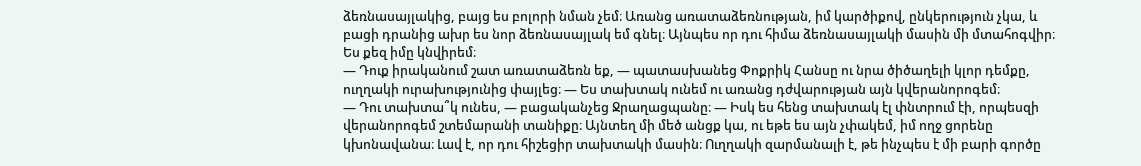ձեռնասայլակից, բայց ես բոլորի նման չեմ։ Առանց առատաձեռնության, իմ կարծիքով, ընկերություն չկա, և բացի դրանից ախր ես նոր ձեռնասայլակ եմ գնել։ Այնպես որ դու հիմա ձեռնասայլակի մասին մի մտահոգվիր։ Ես քեզ իմը կնվիրեմ։
— Դուք իրականում շատ առատաձեռն եք, — պատասխանեց Փոքրիկ Հանսը ու նրա ծիծաղելի կլոր դեմքը, ուղղակի ուրախությունից փայլեց։ — Ես տախտակ ունեմ ու առանց դժվարության այն կվերանորոգեմ։
— Դու տախտա՞կ ունես, — բացականչեց Ջրաղացպանը։ — Իսկ ես հենց տախտակ էլ փնտրում էի, որպեսզի վերանորոգեմ շտեմարանի տանիքը։ Այնտեղ մի մեծ անցք կա, ու եթե ես այն չփակեմ, իմ ողջ ցորենը կխոնավանա։ Լավ է, որ դու հիշեցիր տախտակի մասին։ Ուղղակի զարմանալի է, թե ինչպես է մի բարի գործը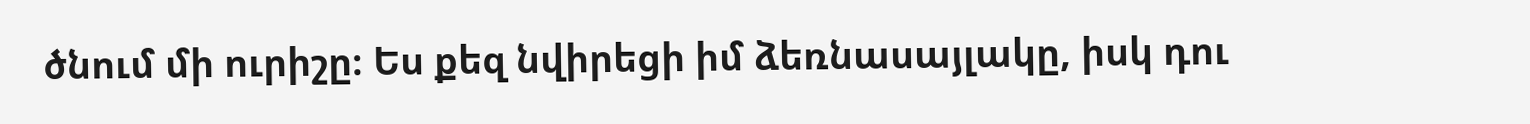ծնում մի ուրիշը։ Ես քեզ նվիրեցի իմ ձեռնասայլակը, իսկ դու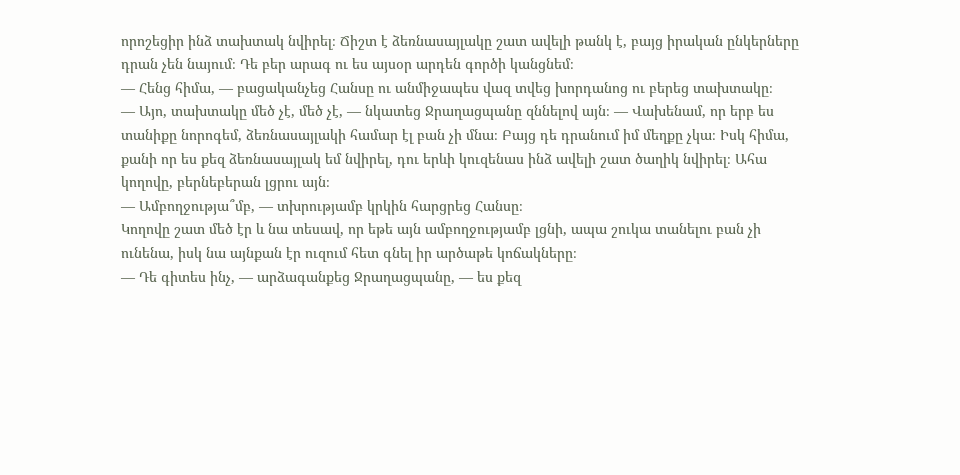որոշեցիր ինձ տախտակ նվիրել։ Ճիշտ է ձեռնասայլակը շատ ավելի թանկ է, բայց իրական ընկերները դրան չեն նայում։ Դե բեր արագ ու ես այսօր արդեն գործի կանցնեմ։
— Հենց հիմա, — բացականչեց Հանսը ու անմիջապես վազ տվեց խորդանոց ու բերեց տախտակը։
— Այո, տախտակը մեծ չէ, մեծ չէ, — նկատեց Ջրաղացպանը զննելով այն։ — Վախենամ, որ երբ ես տանիքը նորոգեմ, ձեռնասայլակի համար էլ բան չի մնա։ Բայց դե դրանում իմ մեղքը չկա։ Իսկ հիմա, քանի որ ես քեզ ձեռնասայլակ եմ նվիրել, դու երևի կուզենաս ինձ ավելի շատ ծաղիկ նվիրել։ Ահա կողովը, բերնեբերան լցրու այն։
— Ամբողջությա՞մբ, — տխրությամբ կրկին հարցրեց Հանսը։
Կողովը շատ մեծ էր և նա տեսավ, որ եթե այն ամբողջությամբ լցնի, ապա շուկա տանելու բան չի ունենա, իսկ նա այնքան էր ուզում հետ գնել իր արծաթե կոճակները։
— Դե գիտես ինչ, — արձագանքեց Ջրաղացպանը, — ես քեզ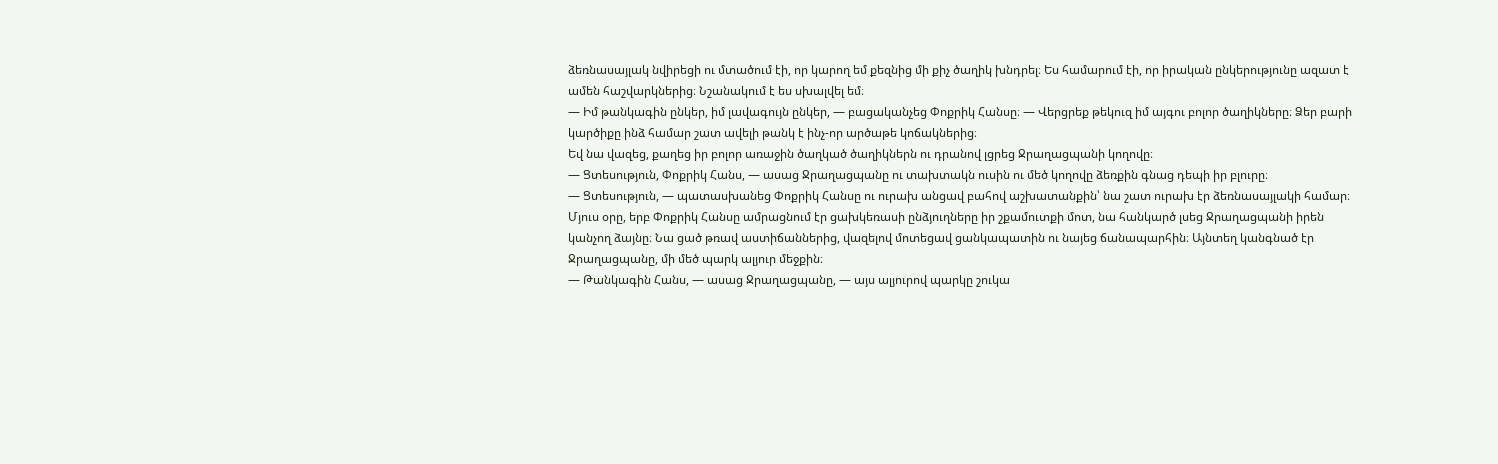ձեռնասայլակ նվիրեցի ու մտածում էի, որ կարող եմ քեզնից մի քիչ ծաղիկ խնդրել։ Ես համարում էի, որ իրական ընկերությունը ազատ է ամեն հաշվարկներից։ Նշանակում է ես սխալվել եմ։
— Իմ թանկագին ընկեր, իմ լավագույն ընկեր, — բացականչեց Փոքրիկ Հանսը։ — Վերցրեք թեկուզ իմ այգու բոլոր ծաղիկները։ Ձեր բարի կարծիքը ինձ համար շատ ավելի թանկ է ինչ-որ արծաթե կոճակներից։
Եվ նա վազեց, քաղեց իր բոլոր առաջին ծաղկած ծաղիկներն ու դրանով լցրեց Ջրաղացպանի կողովը։
— Ցտեսություն, Փոքրիկ Հանս, — ասաց Ջրաղացպանը ու տախտակն ուսին ու մեծ կողովը ձեռքին գնաց դեպի իր բլուրը։
— Ցտեսություն, — պատասխանեց Փոքրիկ Հանսը ու ուրախ անցավ բահով աշխատանքին՝ նա շատ ուրախ էր ձեռնասայլակի համար։
Մյուս օրը, երբ Փոքրիկ Հանսը ամրացնում էր ցախկեռասի ընձյուղները իր շքամուտքի մոտ, նա հանկարծ լսեց Ջրաղացպանի իրեն կանչող ձայնը։ Նա ցած թռավ աստիճաններից, վազելով մոտեցավ ցանկապատին ու նայեց ճանապարհին։ Այնտեղ կանգնած էր Ջրաղացպանը, մի մեծ պարկ ալյուր մեջքին։
— Թանկագին Հանս, — ասաց Ջրաղացպանը, — այս ալյուրով պարկը շուկա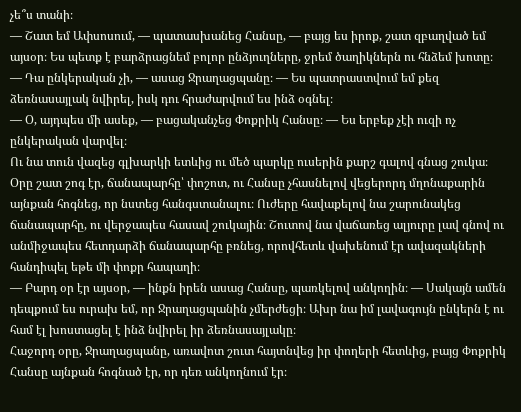չե՞ս տանի։
— Շատ եմ Ափսոսում, — պատասխանեց Հանսը, — բայց ես իրոք, շատ զբաղված եմ այսօր։ Ես պետք է բարձրացնեմ բոլոր ընձյուղները, ջրեմ ծաղիկներն ու հնձեմ խոտը։
— Դա ընկերական չի, — ասաց Ջրաղացպանը։ — Ես պատրաստվում եմ քեզ ձեռնասայլակ նվիրել, իսկ դու հրաժարվում ես ինձ օգնել։
— Օ, այդպես մի ասեք, — բացականչեց Փոքրիկ Հանսը։ — Ես երբեք չէի ուզի ոչ ընկերական վարվել։
Ու նա տուն վազեց գլխարկի ետևից ու մեծ պարկը ուսերին քարշ գալով գնաց շուկա։
Օրը շատ շոգ էր, ճանապարհը՝ փոշոտ, ու Հանսը չհասնելով վեցերորդ մղոնաքարին այնքան հոգնեց, որ նստեց հանգստանալու։ Ուժերը հավաքելով նա շարունակեց ճանապարհը, ու վերջապես հասավ շուկային։ Շուտով նա վաճառեց ալյուրը լավ գնով ու անմիջապես հետդարձի ճանապարհը բռնեց, որովհետև վախենում էր ավազակների հանդիպել եթե մի փոքր հապաղի։
— Բարդ օր էր այսօր, — ինքն իրեն ասաց Հանսը, պառկելով անկողին։ — Սակայն ամեն դեպքում ես ուրախ եմ, որ Ջրաղացպանին չմերժեցի։ Ախր նա իմ լավագույն ընկերն է ու համ էլ խոստացել է ինձ նվիրել իր ձեռնասայլակը։
Հաջորդ օրը, Ջրաղացպանը, առավոտ շուտ հայտնվեց իր փողերի հետևից, բայց Փոքրիկ Հանսը այնքան հոգնած էր, որ դեռ անկողնում էր։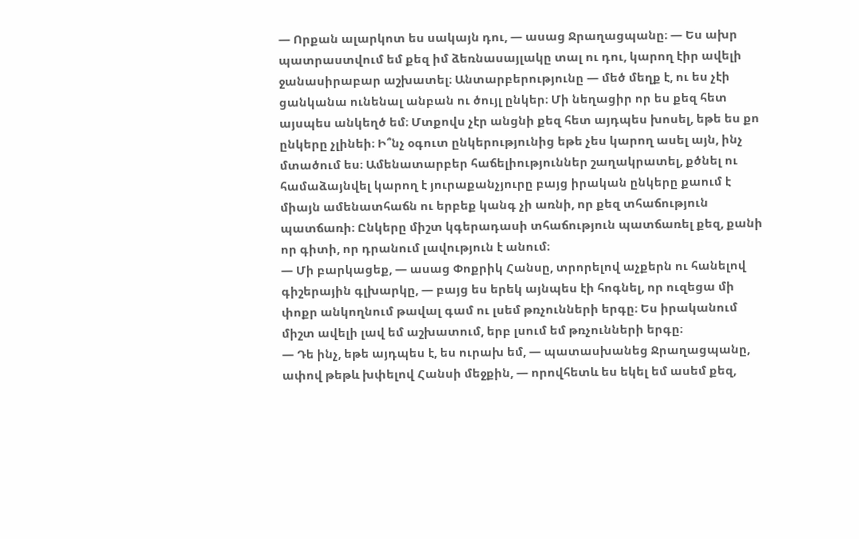— Որքան ալարկոտ ես սակայն դու, — ասաց Ջրաղացպանը։ — Ես ախր պատրաստվում եմ քեզ իմ ձեռնասայլակը տալ ու դու, կարող էիր ավելի ջանասիրաբար աշխատել։ Անտարբերությունը — մեծ մեղք է, ու ես չէի ցանկանա ունենալ անբան ու ծույլ ընկեր։ Մի նեղացիր որ ես քեզ հետ այսպես անկեղծ եմ։ Մտքովս չէր անցնի քեզ հետ այդպես խոսել, եթե ես քո ընկերը չլինեի։ Ի՞նչ օգուտ ընկերությունից եթե չես կարող ասել այն, ինչ մտածում ես։ Ամենատարբեր հաճելիություններ շաղակրատել, քծնել ու համաձայնվել կարող է յուրաքանչյուրը բայց իրական ընկերը քաում է միայն ամենատհաճն ու երբեք կանգ չի առնի, որ քեզ տհաճություն պատճառի։ Ընկերը միշտ կգերադասի տհաճություն պատճառել քեզ, քանի որ գիտի, որ դրանում լավություն է անում։
— Մի բարկացեք, — ասաց Փոքրիկ Հանսը, տրորելով աչքերն ու հանելով գիշերային գլխարկը, — բայց ես երեկ այնպես էի հոգնել, որ ուզեցա մի փոքր անկողնում թավալ գամ ու լսեմ թռչունների երգը։ Ես իրականում միշտ ավելի լավ եմ աշխատում, երբ լսում եմ թռչունների երգը։
— Դե ինչ, եթե այդպես է, ես ուրախ եմ, — պատասխանեց Ջրաղացպանը, ափով թեթև խփելով Հանսի մեջքին, — որովհետև ես եկել եմ ասեմ քեզ,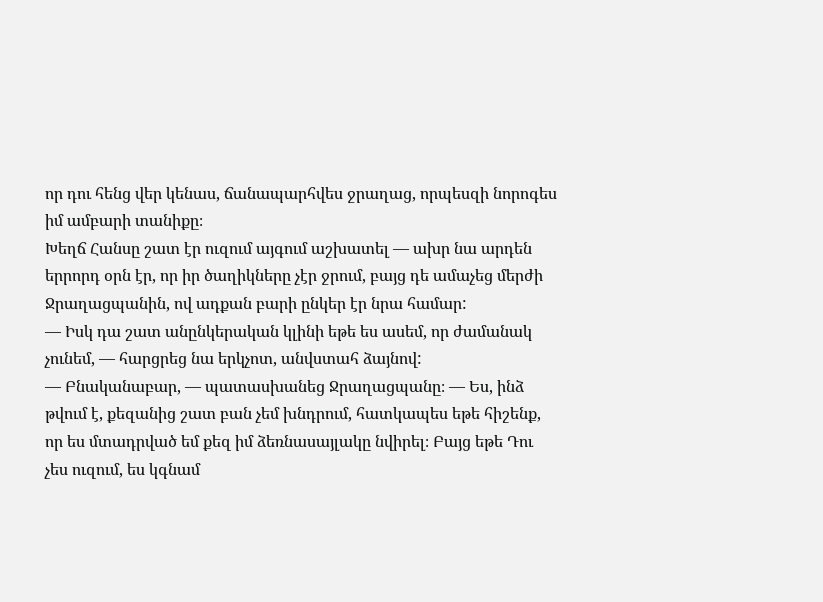որ դու հենց վեր կենաս, ճանապարհվես ջրաղաց, որպեսզի նորոգես իմ ամբարի տանիքը։
Խեղճ Հանսը շատ էր ուզում այգում աշխատել — ախր նա արդեն երրորդ օրն էր, որ իր ծաղիկները չէր ջրում, բայց դե ամաչեց մերժի Ջրաղացպանին, ով ադքան բարի ընկեր էր նրա համար:
— Իսկ դա շատ անընկերական կլինի եթե ես ասեմ, որ ժամանակ չունեմ, — հարցրեց նա երկչոտ, անվստահ ձայնով:
— Բնականաբար, — պատասխանեց Ջրաղացպանը։ — Ես, ինձ թվում է, քեզանից շատ բան չեմ խնդրում, հատկապես եթե հիշենք, որ ես մտադրված եմ քեզ իմ ձեռնասայլակը նվիրել։ Բայց եթե Դու չես ուզում, ես կգնամ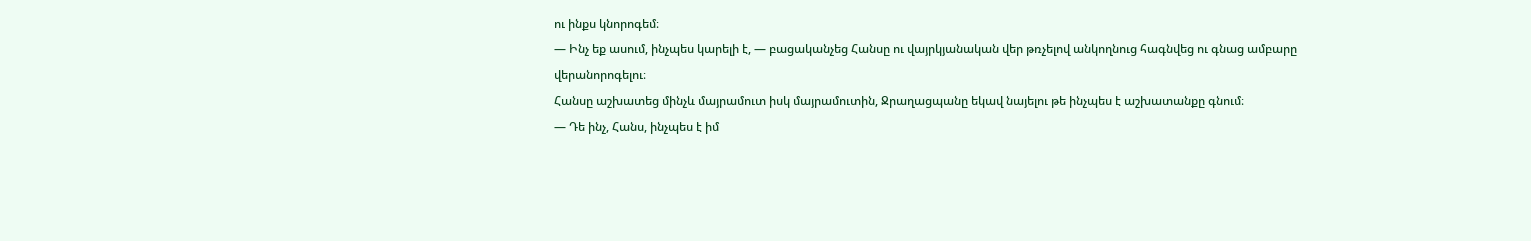ու ինքս կնորոգեմ։
— Ինչ եք ասում, ինչպես կարելի է, — բացականչեց Հանսը ու վայրկյանական վեր թռչելով անկողնուց հագնվեց ու գնաց ամբարը վերանորոգելու։
Հանսը աշխատեց մինչև մայրամուտ իսկ մայրամուտին, Ջրաղացպանը եկավ նայելու թե ինչպես է աշխատանքը գնում։
— Դե ինչ, Հանս, ինչպես է իմ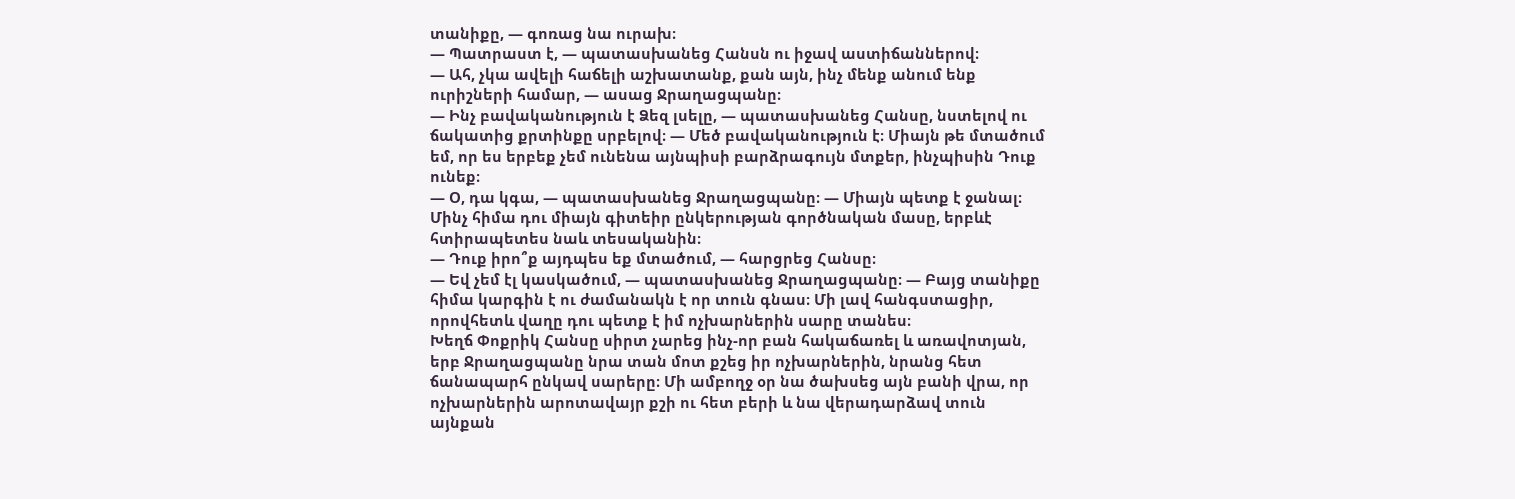տանիքը, — գոռաց նա ուրախ։
— Պատրաստ է, — պատասխանեց Հանսն ու իջավ աստիճաններով։
— Ահ, չկա ավելի հաճելի աշխատանք, քան այն, ինչ մենք անում ենք ուրիշների համար, — ասաց Ջրաղացպանը։
— Ինչ բավականություն է Ձեզ լսելը, — պատասխանեց Հանսը, նստելով ու ճակատից քրտինքը սրբելով։ — Մեծ բավականություն է։ Միայն թե մտածում եմ, որ ես երբեք չեմ ունենա այնպիսի բարձրագույն մտքեր, ինչպիսին Դուք ունեք։
— Օ, դա կգա, — պատասխանեց Ջրաղացպանը։ — Միայն պետք է ջանալ։ Մինչ հիմա դու միայն գիտեիր ընկերության գործնական մասը, երբևէ հտիրապետես նաև տեսականին։
— Դուք իրո՞ք այդպես եք մտածում, — հարցրեց Հանսը։
— Եվ չեմ էլ կասկածում, — պատասխանեց Ջրաղացպանը։ — Բայց տանիքը հիմա կարգին է ու ժամանակն է որ տուն գնաս։ Մի լավ հանգստացիր, որովհետև վաղը դու պետք է իմ ոչխարներին սարը տանես։
Խեղճ Փոքրիկ Հանսը սիրտ չարեց ինչ-որ բան հակաճառել և առավոտյան, երբ Ջրաղացպանը նրա տան մոտ քշեց իր ոչխարներին, նրանց հետ ճանապարհ ընկավ սարերը։ Մի ամբողջ օր նա ծախսեց այն բանի վրա, որ ոչխարներին արոտավայր քշի ու հետ բերի և նա վերադարձավ տուն այնքան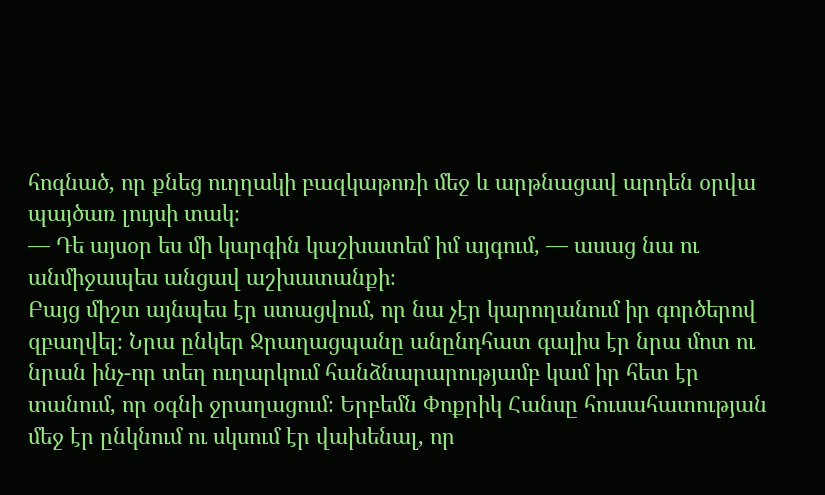հոգնած, որ քնեց ուղղակի բազկաթոռի մեջ և արթնացավ արդեն օրվա պայծառ լույսի տակ։
— Դե այսօր ես մի կարգին կաշխատեմ իմ այգում, — ասաց նա ու անմիջապես անցավ աշխատանքի։
Բայց միշտ այնպես էր ստացվում, որ նա չէր կարողանում իր գործերով զբաղվել։ Նրա ընկեր Ջրաղացպանը անընդհատ գալիս էր նրա մոտ ու նրան ինչ-որ տեղ ուղարկում հանձնարարությամբ կամ իր հետ էր տանում, որ օգնի ջրաղացում։ Երբեմն Փոքրիկ Հանսը հուսահատության մեջ էր ընկնում ու սկսում էր վախենալ, որ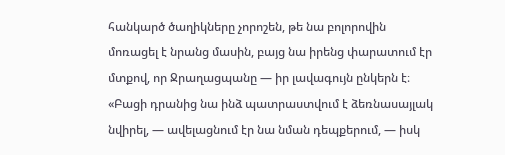հանկարծ ծաղիկները չորոշեն, թե նա բոլորովին մոռացել է նրանց մասին, բայց նա իրենց փարատում էր մտքով, որ Ջրաղացպանը — իր լավագույն ընկերն է։ «Բացի դրանից նա ինձ պատրաստվում է ձեռնասայլակ նվիրել, — ավելացնում էր նա նման դեպքերում, — իսկ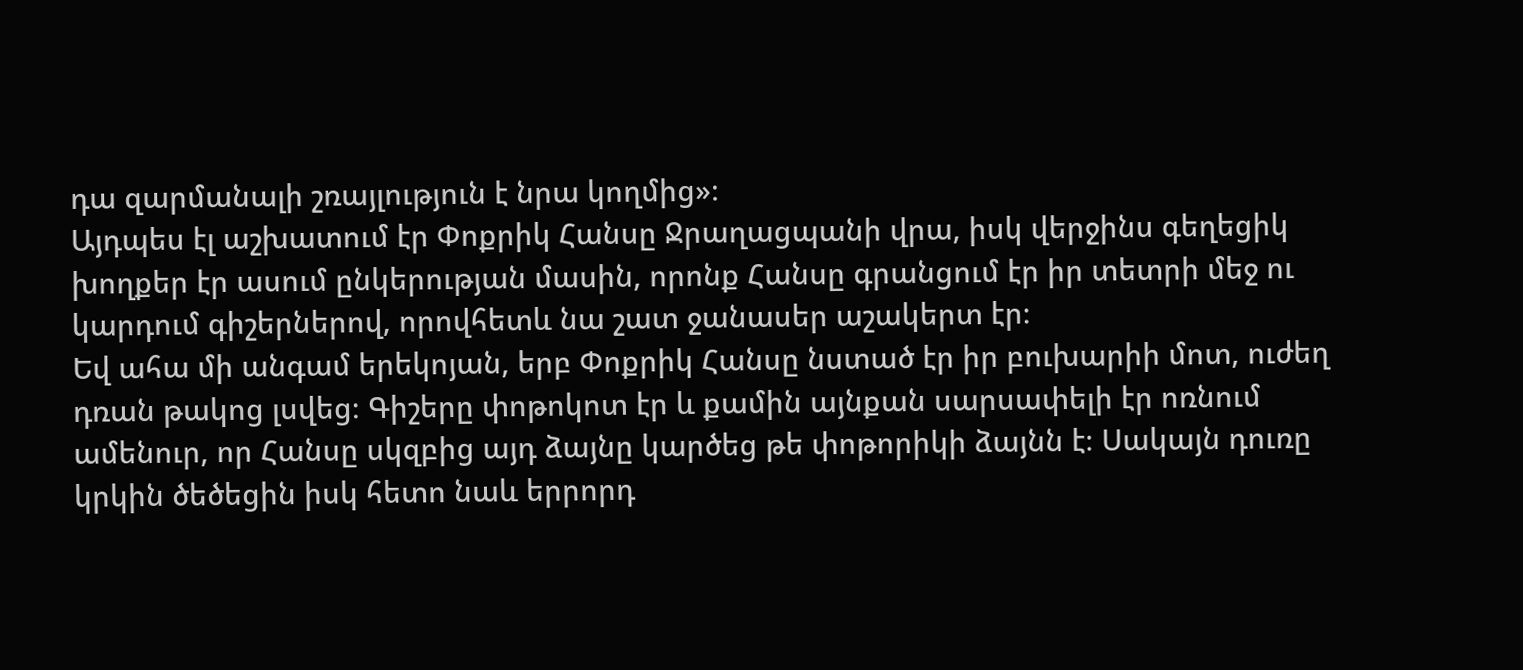դա զարմանալի շռայլություն է նրա կողմից»։
Այդպես էլ աշխատում էր Փոքրիկ Հանսը Ջրաղացպանի վրա, իսկ վերջինս գեղեցիկ խողքեր էր ասում ընկերության մասին, որոնք Հանսը գրանցում էր իր տետրի մեջ ու կարդում գիշերներով, որովհետև նա շատ ջանասեր աշակերտ էր։
Եվ ահա մի անգամ երեկոյան, երբ Փոքրիկ Հանսը նստած էր իր բուխարիի մոտ, ուժեղ դռան թակոց լսվեց։ Գիշերը փոթոկոտ էր և քամին այնքան սարսափելի էր ոռնում ամենուր, որ Հանսը սկզբից այդ ձայնը կարծեց թե փոթորիկի ձայնն է։ Սակայն դուռը կրկին ծեծեցին իսկ հետո նաև երրորդ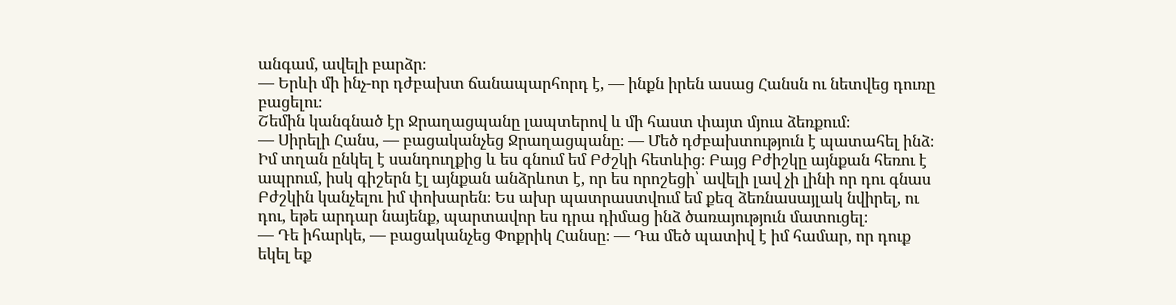անգամ, ավելի բարձր։
— Երևի մի ինչ-որ դժբախտ ճանապարհորդ է, — ինքն իրեն ասաց Հանսն ու նետվեց դուռը բացելու։
Շեմին կանգնած էր Ջրաղացպանը լապտերով և մի հաստ փայտ մյուս ձեռքում։
— Սիրելի Հանս, — բացականչեց Ջրաղացպանը։ — Մեծ դժբախտություն է պատահել ինձ։ Իմ տղան ընկել է սանդուղքից և ես գնում եմ Բժշկի հետևից։ Բայց Բժիշկը այնքան հեռու է ապրում, իսկ գիշերն էլ այնքան անձրևոտ է, որ ես որոշեցի՝ ավելի լավ չի լինի որ դու գնաս Բժշկին կանչելու իմ փոխարեն։ Ես ախր պատրաստվում եմ քեզ ձեռնասայլակ նվիրել, ու դու, եթե արդար նայենք, պարտավոր ես դրա դիմաց ինձ ծառայություն մատուցել։
— Դե իհարկե, — բացականչեց Փոքրիկ Հանսը։ — Դա մեծ պատիվ է իմ համար, որ դուք եկել եք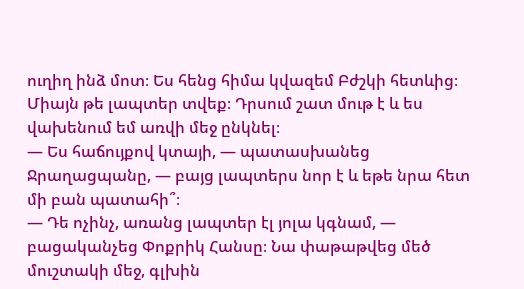ուղիղ ինձ մոտ։ Ես հենց հիմա կվազեմ Բժշկի հետևից։ Միայն թե լապտեր տվեք։ Դրսում շատ մութ է և ես վախենում եմ առվի մեջ ընկնել։
— Ես հաճույքով կտայի, — պատասխանեց Ջրաղացպանը, — բայց լապտերս նոր է և եթե նրա հետ մի բան պատահի՞։
— Դե ոչինչ, առանց լապտեր էլ յոլա կգնամ, — բացականչեց Փոքրիկ Հանսը։ Նա փաթաթվեց մեծ մուշտակի մեջ, գլխին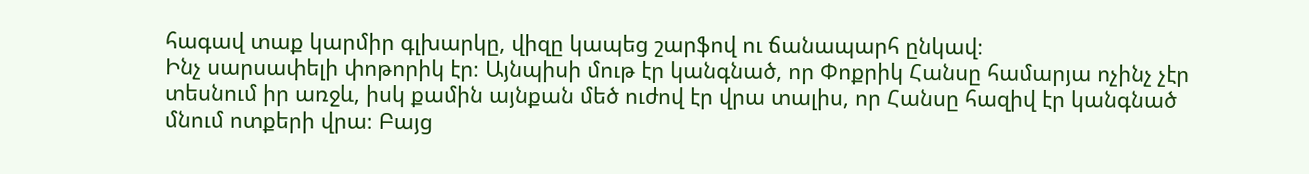հագավ տաք կարմիր գլխարկը, վիզը կապեց շարֆով ու ճանապարհ ընկավ։
Ինչ սարսափելի փոթորիկ էր։ Այնպիսի մութ էր կանգնած, որ Փոքրիկ Հանսը համարյա ոչինչ չէր տեսնում իր առջև, իսկ քամին այնքան մեծ ուժով էր վրա տալիս, որ Հանսը հազիվ էր կանգնած մնում ոտքերի վրա։ Բայց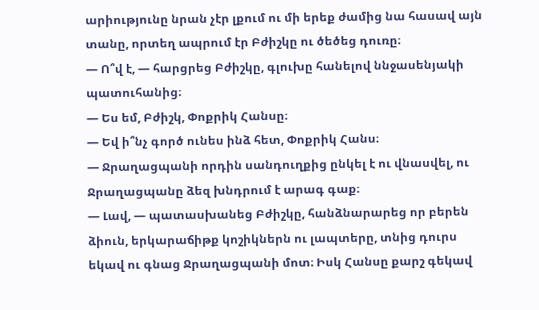արիությունը նրան չէր լքում ու մի երեք ժամից նա հասավ այն տանը, որտեղ ապրում էր Բժիշկը ու ծեծեց դուռը։
— Ո՞վ է, — հարցրեց Բժիշկը, գլուխը հանելով ննջասենյակի պատուհանից։
— Ես եմ, Բժիշկ, Փոքրիկ Հանսը։
— Եվ ի՞նչ գործ ունես ինձ հետ, Փոքրիկ Հանս։
— Ջրաղացպանի որդին սանդուղքից ընկել է ու վնասվել, ու Ջրաղացպանը ձեզ խնդրում է արագ գաք։
— Լավ, — պատասխանեց Բժիշկը, հանձնարարեց որ բերեն ձիուն, երկարաճիթք կոշիկներն ու լապտերը, տնից դուրս եկավ ու գնաց Ջրաղացպանի մոտ։ Իսկ Հանսը քարշ գեկավ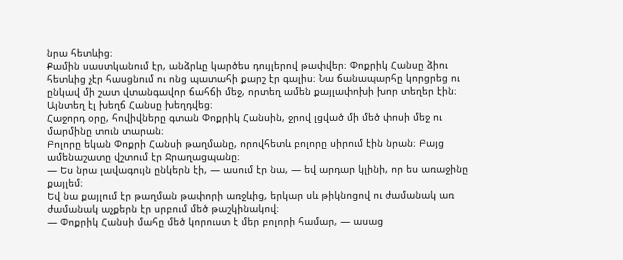նրա հետևից։
Քամին սաստկանում էր, անձրևը կարծես դույլերով թափվեր։ Փոքրիկ Հանսը ձիու հետևից չէր հասցնում ու ոնց պատահի քարշ էր գալիս։ Նա ճանապարհը կորցրեց ու ընկավ մի շատ վտանգավոր ճահճի մեջ, որտեղ ամեն քայլափոխի խոր տեղեր էին։ Այնտեղ էլ խեղճ Հանսը խեղդվեց։
Հաջորդ օրը, հովիվները գտան Փոքրիկ Հանսին, ջրով լցված մի մեծ փոսի մեջ ու մարմինը տուն տարան։
Բոլորը եկան Փոքրի Հանսի թաղմանը, որովհետև բոլորը սիրում էին նրան։ Բայց ամենաշատը վշտում էր Ջրաղացպանը։
— Ես նրա լավագույն ընկերն էի, — ասում էր նա, — եվ արդար կլինի, որ ես առաջինը քայլեմ։
Եվ նա քայլում էր թաղման թափորի առջևից, երկար սև թիկնոցով ու ժամանակ առ ժամանակ աչքերն էր սրբում մեծ թաշկինակով։
— Փոքրիկ Հանսի մահը մեծ կորուստ է մեր բոլորի համար, — ասաց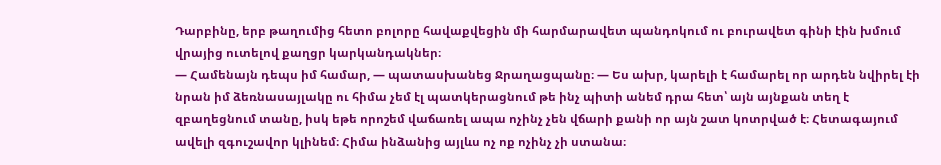Դարբինը, երբ թաղումից հետո բոլորը հավաքվեցին մի հարմարավետ պանդոկում ու բուրավետ գինի էին խմում վրայից ուտելով քաղցր կարկանդակներ։
— Համենայն դեպս իմ համար, — պատասխանեց Ջրաղացպանը։ — Ես ախր, կարելի է համարել որ արդեն նվիրել էի նրան իմ ձեռնասայլակը ու հիմա չեմ էլ պատկերացնում թե ինչ պիտի անեմ դրա հետ՝ այն այնքան տեղ է զբաղեցնում տանը, իսկ եթե որոշեմ վաճառել ապա ոչինչ չեն վճարի քանի որ այն շատ կոտրված է։ Հետագայում ավելի զգուշավոր կլինեմ։ Հիմա ինձանից այլևս ոչ ոք ոչինչ չի ստանա։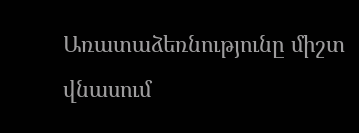Առատաձեռնությունը միշտ վնասում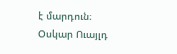է մարդուն։
Օսկար Ուայլդ